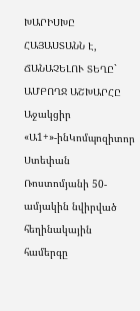ԽԱՐԻՍԽԸ ՀԱՅԱՍՏԱՆՆ Է, ՃԱՆԱՉԵԼՈՒ ՏԵՂԸ` ԱՄԲՈՂՋ ԱՇԽԱՐՀԸ
Աջակցիր «Ա1+»-ինԿոմպոզիտոր Ստեփան Ռոստոմյանի 50-ամյակին նվիրված հեղինակային համերգը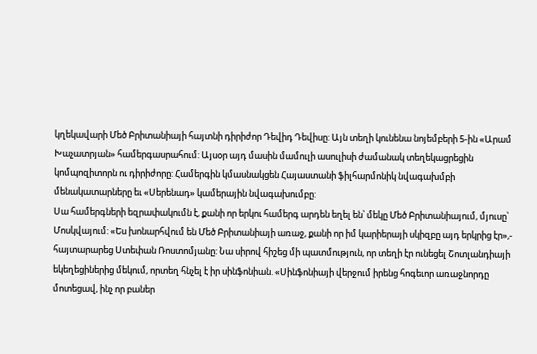կղեկավարի Մեծ Բրիտանիայի հայտնի դիրիժոր Դեվիդ Դեվիսը: Այն տեղի կունենա նոյեմբերի 5-ին «Արամ Խաչատրյան» համերգասրահում: Այսօր այդ մասին մամուլի ասուլիսի ժամանակ տեղեկացրեցին կոմպոզիտորն ու դիրիժորը: Համերգին կմասնակցեն Հայաստանի ֆիլհարմոնիկ նվագախմբի մենակատարները եւ «Սերենադ» կամերային նվագախումբը:
Սա համերգների եզրափակումն է, քանի որ երկու համերգ արդեն եղել են՝ մեկը Մեծ Բրիտանիայում, մյուսը՝ Մոսկվայում: «Ես խոնարհվում են Մեծ Բրիտանիայի առաջ, քանի որ իմ կարիերայի սկիզբը այդ երկրից էր»,- հայտարարեց Ստեփան Ռոստոմյանը: Նա սիրով հիշեց մի պատմություն, որ տեղի էր ունեցել Շոտլանդիայի եկեղեցիներից մեկում, որտեղ հնչել է իր սինֆոնիան. «Սինֆոնիայի վերջում իրենց հոգեւոր առաջնորդը մոտեցավ, ինչ որ բաներ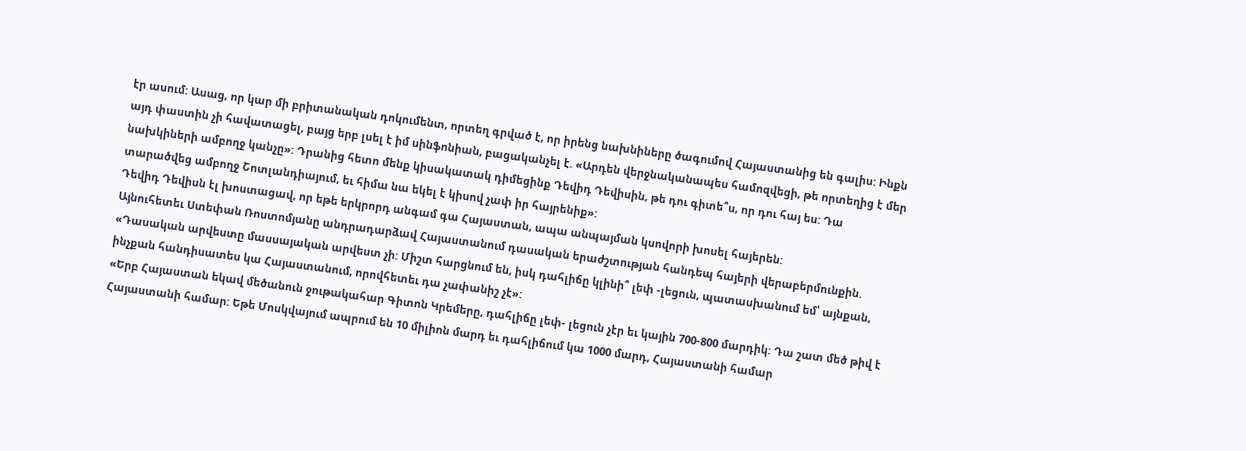էր ասում: Ասաց, որ կար մի բրիտանական դոկումենտ, որտեղ գրված է, որ իրենց նախնիները ծագումով Հայաստանից են գալիս: Ինքն այդ փաստին չի հավատացել, բայց երբ լսել է իմ սինֆոնիան, բացականչել է. «Արդեն վերջնականապես համոզվեցի, թե որտեղից է մեր նախկիների ամբողջ կանչը»: Դրանից հետո մենք կիսակատակ դիմեցինք Դեվիդ Դեվիսին, թե դու գիտե՞ս, որ դու հայ ես: Դա տարածվեց ամբողջ Շոտլանդիայում, եւ հիմա նա եկել է կիսով չափ իր հայրենիք»:
Դեվիդ Դեվիսն էլ խոստացավ, որ եթե երկրորդ անգամ գա Հայաստան, ապա անպայման կսովորի խոսել հայերեն:
Այնուհետեւ Ստեփան Ռոստոմյանը անդրադարձավ Հայաստանում դասական երաժշտության հանդեպ հայերի վերաբերմունքին. «Դասական արվեստը մասսայական արվեստ չի: Միշտ հարցնում են, իսկ դահլիճը կլինի՞ լեփ -լեցուն, պատասխանում եմ՝ այնքան, ինչքան հանդիսատես կա Հայաստանում, որովհետեւ դա չափանիշ չէ»:
«Երբ Հայաստան եկավ մեծանուն ջութակահար Գիտոն Կրեմերը, դահլիճը լեփ- լեցուն չէր եւ կային 700-800 մարդիկ: Դա շատ մեծ թիվ է Հայաստանի համար: Եթե Մոսկվայում ապրում են 10 միլիոն մարդ եւ դահլիճում կա 1000 մարդ, Հայաստանի համար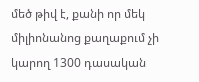մեծ թիվ է, քանի որ մեկ միլիոնանոց քաղաքում չի կարող 1300 դասական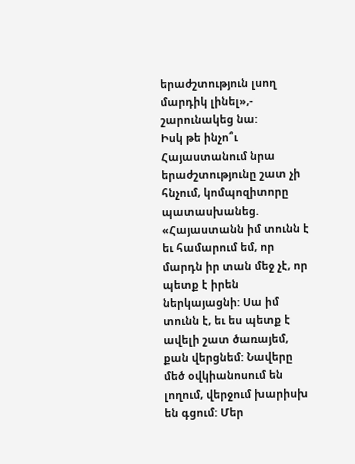երաժշտություն լսող մարդիկ լինել»,- շարունակեց նա:
Իսկ թե ինչո՞ւ Հայաստանում նրա երաժշտությունը շատ չի հնչում, կոմպոզիտորը պատասխանեց. «Հայաստանն իմ տունն է եւ համարում եմ, որ մարդն իր տան մեջ չէ, որ պետք է իրեն ներկայացնի: Սա իմ տունն է, եւ ես պետք է ավելի շատ ծառայեմ, քան վերցնեմ: Նավերը մեծ օվկիանոսում են լողում, վերջում խարիսխ են գցում: Մեր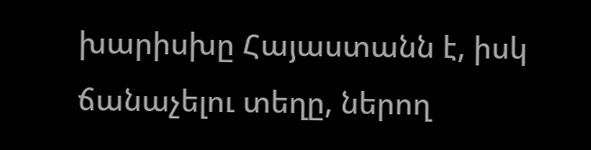խարիսխը Հայաստանն է, իսկ ճանաչելու տեղը, ներող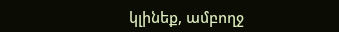կլինեք, ամբողջ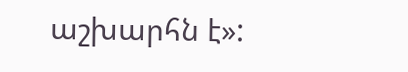աշխարհն է»: